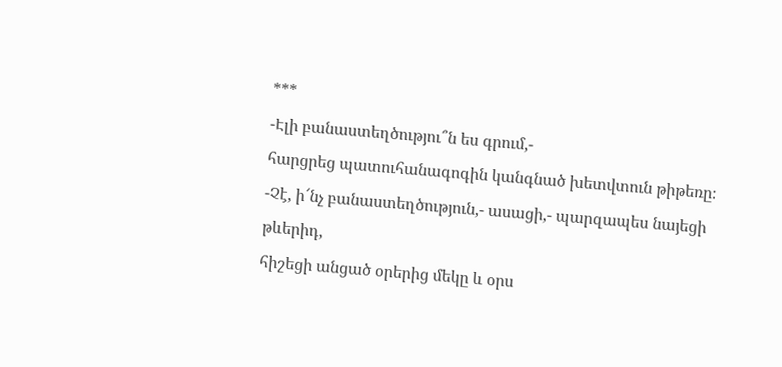***
-Էլի բանաստեղծությու՞ն ես գրում,-
հարցրեց պատուհանագոգին կանգնած խետվտուն թիթեռը։
-Չէ, ի՜նչ բանաստեղծություն,- ասացի,- պարզապես նայեցի թևերիդ,
հիշեցի անցած օրերից մեկը և օրս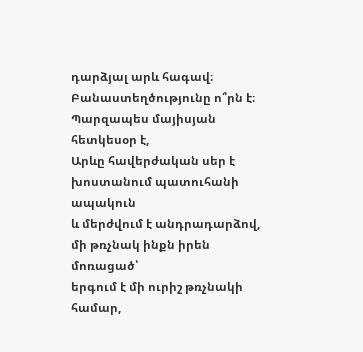դարձյալ արև հագավ։
Բանաստեղծությունը ո՞րն է։
Պարզապես մայիսյան հետկեսօր է,
Արևը հավերժական սեր է խոստանում պատուհանի ապակուն
և մերժվում է անդրադարձով,
մի թռչնակ ինքն իրեն մոռացած՝
երգում է մի ուրիշ թռչնակի համար,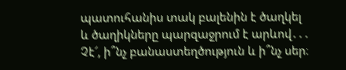պատուհանիս տակ բալենին է ծաղկել
և ծաղիկները պարզաջրում է արևով․․․
Չէ՜, ի՞նչ բանաստեղծություն և ի՞նչ սեր։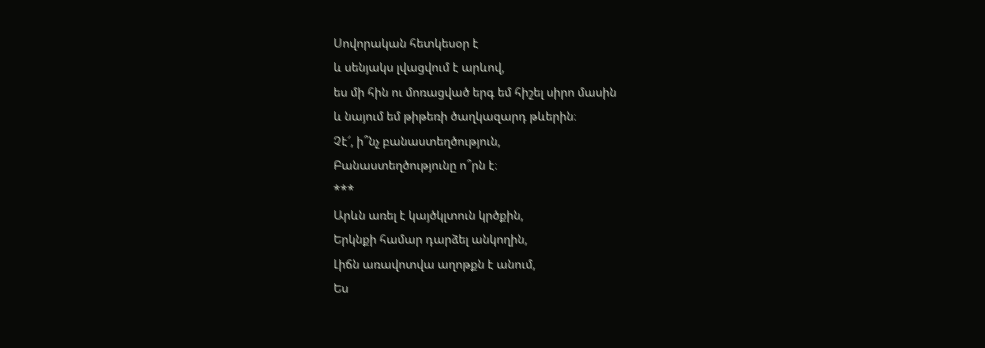Սովորական հետկեսօր է
և սենյակս լվացվում է արևով,
ես մի հին ու մոռացված երգ եմ հիշել սիրո մասին
և նայում եմ թիթեռի ծաղկազարդ թևերին։
Չէ՜, ի՞նչ բանաստեղծություն,
Բանաստեղծությունը ո՞րն է։
***
Արևն առել է կայծկլտուն կրծքին,
Երկնքի համար դարձել անկողին,
Լիճն առավոտվա աղոթքն է անում,
Ես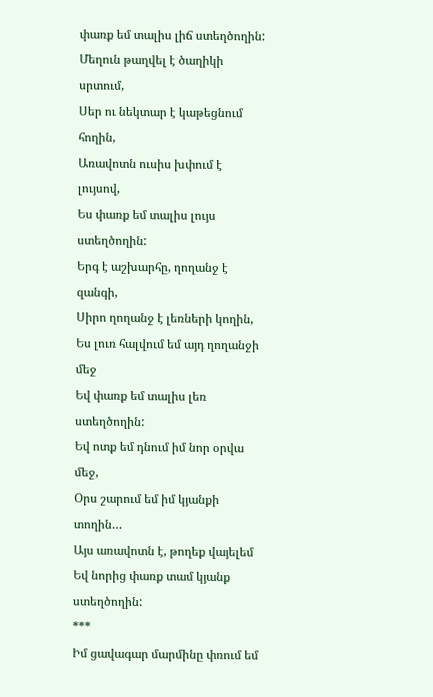փառք եմ տալիս լիճ ստեղծողին:
Մեղուն թաղվել է ծաղիկի սրտում,
Սեր ու նեկտար է կաթեցնում հողին,
Առավոտն ուսիս խփում է լույսով,
Ես փառք եմ տալիս լույս ստեղծողին:
Երգ է աշխարհը, ղողանջ է զանգի,
Սիրո ղողանջ է լեռների կողին,
Ես լուռ հալվում եմ այդ ղողանջի մեջ
Եվ փառք եմ տալիս լեռ ստեղծողին:
Եվ ոտք եմ դնում իմ նոր օրվա մեջ,
Օրս շարում եմ իմ կյանքի տողին…
Այս առավոտն է, թողեք վայելեմ
Եվ նորից փառք տամ կյանք ստեղծողին:
***
Իմ ցավագար մարմինը փռում եմ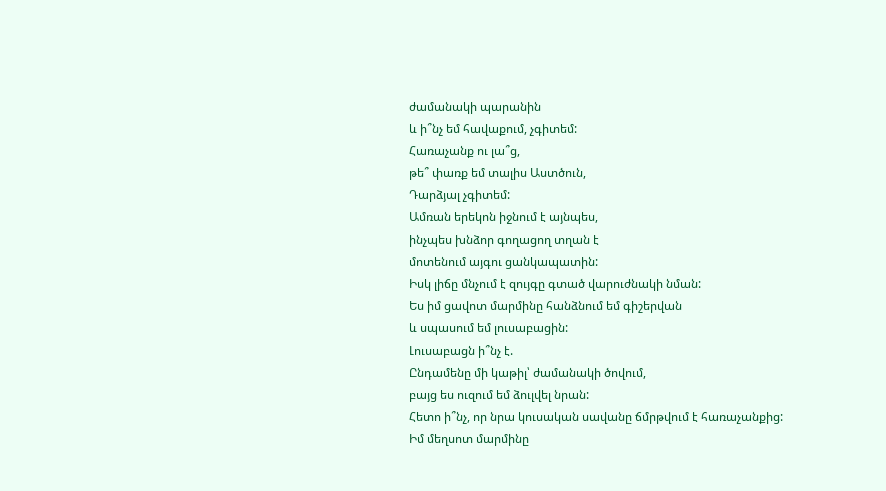ժամանակի պարանին
և ի՞նչ եմ հավաքում, չգիտեմ:
Հառաչանք ու լա՞ց,
թե՞ փառք եմ տալիս Աստծուն,
Դարձյալ չգիտեմ:
Ամռան երեկոն իջնում է այնպես,
ինչպես խնձոր գողացող տղան է
մոտենում այգու ցանկապատին:
Իսկ լիճը մնչում է զույգը գտած վարուժնակի նման:
Ես իմ ցավոտ մարմինը հանձնում եմ գիշերվան
և սպասում եմ լուսաբացին:
Լուսաբացն ի՞նչ է.
Ընդամենը մի կաթիլ՝ ժամանակի ծովում,
բայց ես ուզում եմ ձուլվել նրան:
Հետո ի՞նչ, որ նրա կուսական սավանը ճմրթվում է հառաչանքից:
Իմ մեղսոտ մարմինը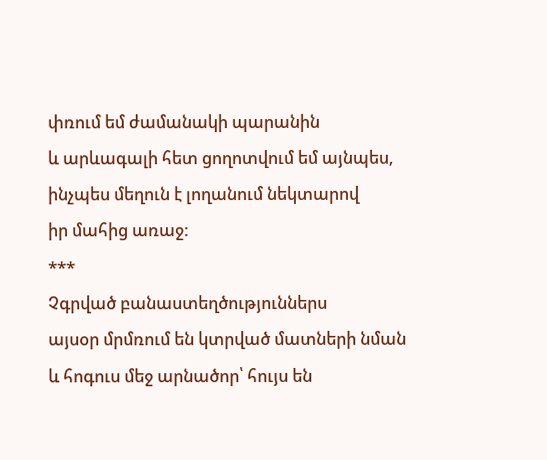փռում եմ ժամանակի պարանին
և արևագալի հետ ցողոտվում եմ այնպես,
ինչպես մեղուն է լողանում նեկտարով
իր մահից առաջ:
***
Չգրված բանաստեղծություններս
այսօր մրմռում են կտրված մատների նման
և հոգուս մեջ արնածոր՝ հույս են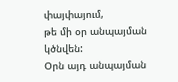փայփայում,
թե մի օր անպայման կծնվեն:
Օրն այդ անպայման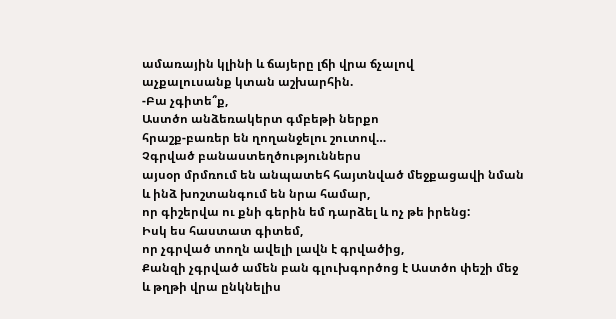ամառային կլինի և ճայերը լճի վրա ճչալով
աչքալուսանք կտան աշխարհին.
-Բա չգիտե՞ք,
Աստծո անձեռակերտ գմբեթի ներքո
հրաշք-բառեր են ղողանջելու շուտով…
Չգրված բանաստեղծություններս
այսօր մրմռում են անպատեհ հայտնված մեջքացավի նման
և ինձ խոշտանգում են նրա համար,
որ գիշերվա ու քնի գերին եմ դարձել և ոչ թե իրենց:
Իսկ ես հաստատ գիտեմ,
որ չգրված տողն ավելի լավն է գրվածից,
Քանզի չգրված ամեն բան գլուխգործոց է Աստծո փեշի մեջ
և թղթի վրա ընկնելիս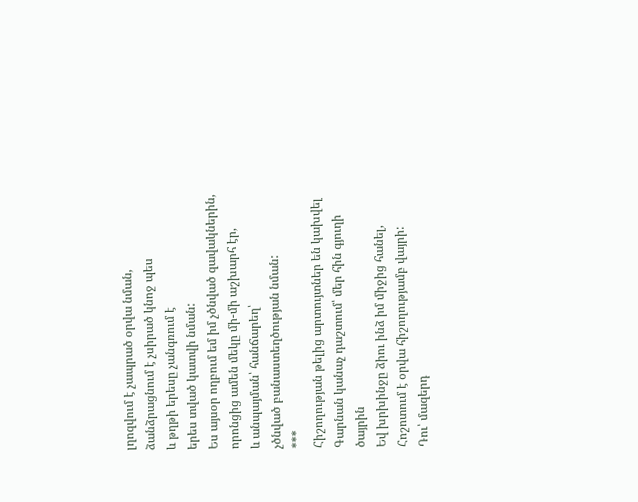լղոզվում է չապրած օրվա նման,
ձանձրացնում է չսիրած կնոջ պես
և թղթի երեսը չանգռում է
երես տված կատվի նման:
Ես այսօր ողբում եմ իմ չծնված զավակներին,
որոնցից ամեն մեկը մի-մի աշխարհ էր,
և անպայման՝ հանճարեղ՝
չծնված բանաստեղծության նման:
***
Հիշողության թելից արտույտներ են կախվել
Գարնան կանաչ դաշտում՝ մեր հին գյուղի ծայրին
Եվ խրխինջը ձիու ինձ իմ միջից հանել,
Հոշոտում է օրվա հիշողությամբ վայրի:
Դու՝ մազերդ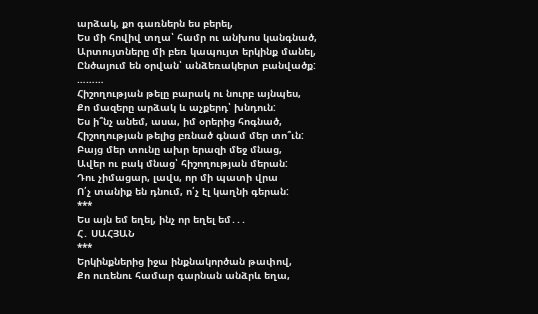արձակ, քո գառներն ես բերել,
Ես մի հովիվ տղա՝ համր ու անխոս կանգնած,
Արտույտները մի բեռ կապույտ երկինք մանել,
Ընծայում են օրվան՝ անձեռակերտ բանվածք:
………
Հիշողության թելը բարակ ու նուրբ այնպես,
Քո մազերը արձակ և աչքերդ՝ խնդուն:
Ես ի՞նչ անեմ, ասա, իմ օրերից հոգնած,
Հիշողության թելից բռնած գնամ մեր տո՞ւն:
Բայց մեր տունը ախր երազի մեջ մնաց,
Ավեր ու բակ մնաց՝ հիշողության մերան:
Դու չիմացար, լավս, որ մի պատի վրա
Ո՛չ տանիք են դնում, ո՛չ էլ կաղնի գերան:
***
Ես այն եմ եղել, ինչ որ եղել եմ․․․
Հ․ ՍԱՀՅԱՆ
***
Երկինքներից իջա ինքնակործան թափով,
Քո ուռենու համար գարնան անձրև եղա,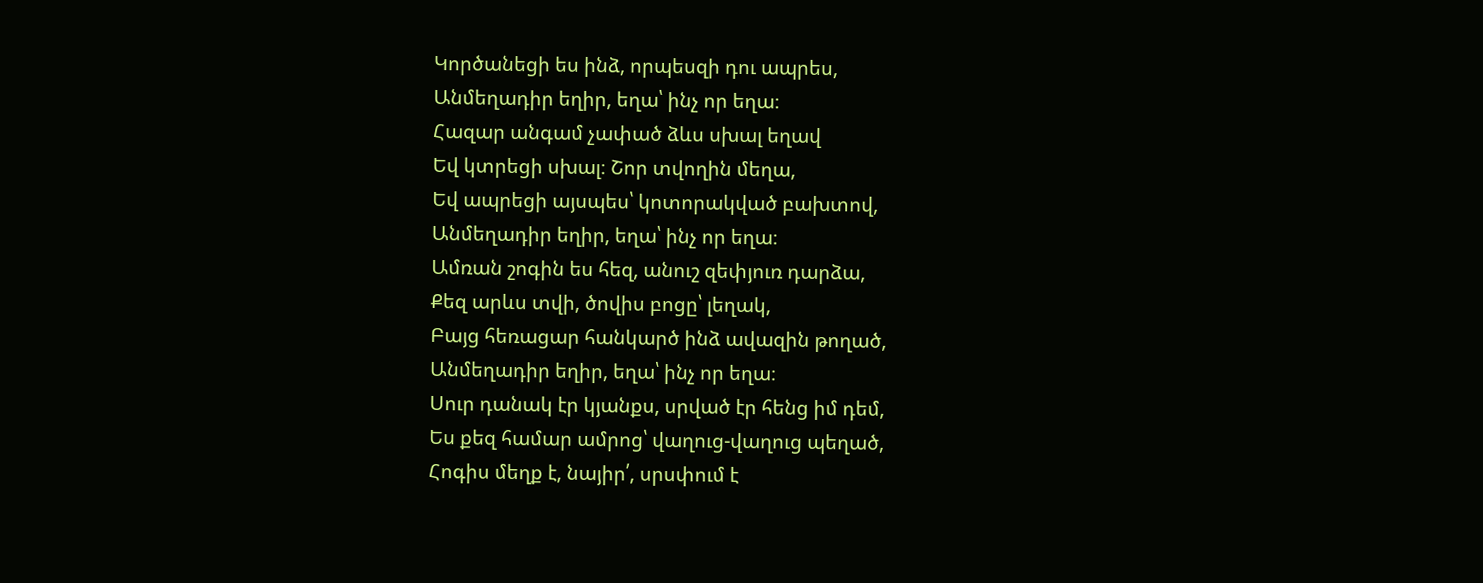Կործանեցի ես ինձ, որպեսզի դու ապրես,
Անմեղադիր եղիր, եղա՝ ինչ որ եղա։
Հազար անգամ չափած ձևս սխալ եղավ
Եվ կտրեցի սխալ։ Շոր տվողին մեղա,
Եվ ապրեցի այսպես՝ կոտորակված բախտով,
Անմեղադիր եղիր, եղա՝ ինչ որ եղա։
Ամռան շոգին ես հեզ, անուշ զեփյուռ դարձա,
Քեզ արևս տվի, ծովիս բոցը՝ լեղակ,
Բայց հեռացար հանկարծ ինձ ավազին թողած,
Անմեղադիր եղիր, եղա՝ ինչ որ եղա։
Սուր դանակ էր կյանքս, սրված էր հենց իմ դեմ,
Ես քեզ համար ամրոց՝ վաղուց-վաղուց պեղած,
Հոգիս մեղք է, նայիր՛, սրսփում է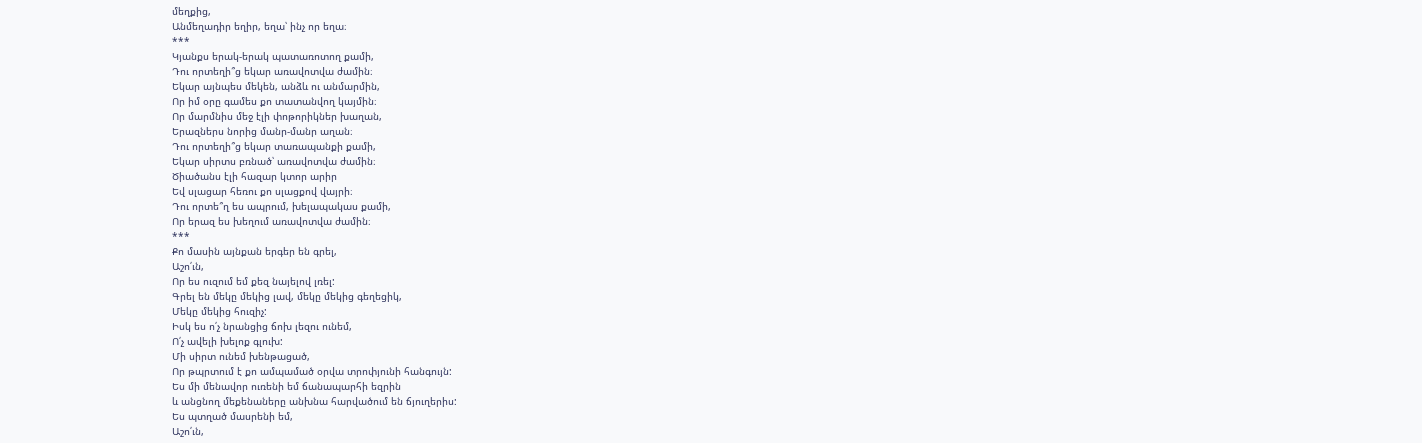մեղքից,
Անմեղադիր եղիր, եղա՝ ինչ որ եղա։
***
Կյանքս երակ-երակ պատառոտող քամի,
Դու որտեղի՞ց եկար առավոտվա ժամին։
Եկար այնպես մեկեն, անձև ու անմարմին,
Որ իմ օրը գամես քո տատանվող կայմին։
Որ մարմնիս մեջ էլի փոթորիկներ խաղան,
Երազներս նորից մանր-մանր աղան։
Դու որտեղի՞ց եկար տառապանքի քամի,
Եկար սիրտս բռնած՝ առավոտվա ժամին։
Ծիածանս էլի հազար կտոր արիր
Եվ սլացար հեռու քո սլացքով վայրի։
Դու որտե՞ղ ես ապրում, խելապակաս քամի,
Որ երազ ես խեղում առավոտվա ժամին։
***
Քո մասին այնքան երգեր են գրել,
Աշո՛ւն,
Որ ես ուզում եմ քեզ նայելով լռել:
Գրել են մեկը մեկից լավ, մեկը մեկից գեղեցիկ,
Մեկը մեկից հուզիչ:
Իսկ ես ո՛չ նրանցից ճոխ լեզու ունեմ,
Ո՛չ ավելի խելոք գլուխ:
Մի սիրտ ունեմ խենթացած,
Որ թպրտում է քո ամպամած օրվա տրոփյունի հանգույն:
Ես մի մենավոր ուռենի եմ ճանապարհի եզրին
և անցնող մեքենաները անխնա հարվածում են ճյուղերիս:
Ես պտղած մասրենի եմ,
Աշո՛ւն,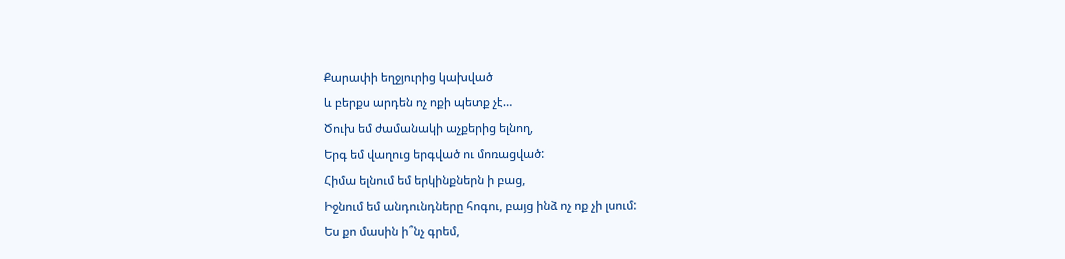Քարափի եղջյուրից կախված
և բերքս արդեն ոչ ոքի պետք չէ…
Ծուխ եմ ժամանակի աչքերից ելնող,
Երգ եմ վաղուց երգված ու մոռացված:
Հիմա ելնում եմ երկինքներն ի բաց,
Իջնում եմ անդունդները հոգու, բայց ինձ ոչ ոք չի լսում:
Ես քո մասին ի՞նչ գրեմ,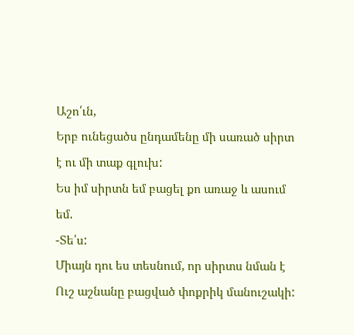Աշո՛ւն,
Երբ ունեցածս ընդամենը մի սառած սիրտ է ու մի տաք գլուխ:
Ես իմ սիրտն եմ բացել քո առաջ և ասում եմ.
-Տե՛ս:
Միայն դու ես տեսնում, որ սիրտս նման է
Ուշ աշնանը բացված փոքրիկ մանուշակի: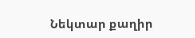Նեկտար քաղիր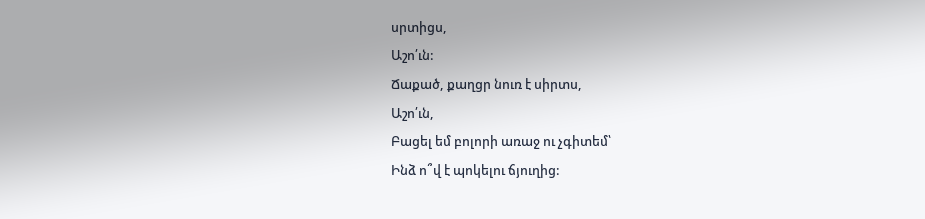սրտիցս,
Աշո՛ւն:
Ճաքած, քաղցր նուռ է սիրտս,
Աշո՛ւն,
Բացել եմ բոլորի առաջ ու չգիտեմ՝
Ինձ ո՞վ է պոկելու ճյուղից: